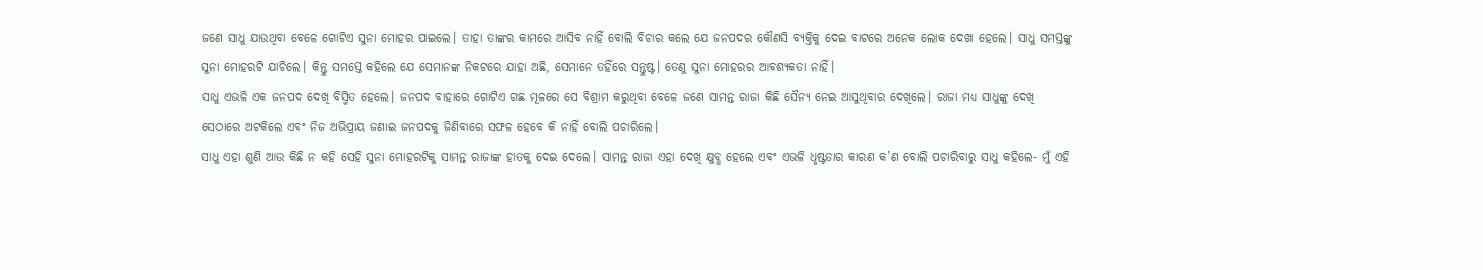ଜଣେ ସାଧୁ ଯାଉଥିବା ବେଳେ ଗୋଟିଏ ସୁନା ମୋହର ପାଇଲେ। ତାହା ତାଙ୍କର କାମରେ ଆସିବ ନାହିଁ ବୋଲି ବିଚାର କଲେ ଯେ ଜନପଦର କୌଣସି ବ୍ୟକ୍ତିକୁ ଦେଇ ବାଟରେ ଅନେକ ଲୋକ ଦେଖା ହେଲେ। ସାଧୁ ସମସ୍ତଙ୍କୁ ସୁନା ମୋହରଟି ଯାଚିଲେ। କିନ୍ତୁ ସମସ୍ତେ କହିଲେ ଯେ ସେମାନଙ୍କ ନିକଟରେ ଯାହା ଅଛି, ସେମାନେ ତହିଁରେ ସନ୍ତୁଷ୍ଟ। ତେଣୁ ସୁନା ମୋହରର ଆବଶ୍ୟକତା ନାହିଁ।
ସାଧୁ ଏଭଳି ଏକ ଜନପଦ ଦେଖି ବିସ୍ମିତ ହେଲେ। ଜନପଦ ବାହାରେ ଗୋଟିଏ ଗଛ ମୂଳରେ ସେ ବିଶ୍ରାମ କରୁଥିବା ବେଳେ ଜଣେ ସାମନ୍ତ ରାଜା କିଛି ସୈନ୍ୟ ନେଇ ଆସୁଥିବାର ଦେଖିଲେ। ରାଜା ମଧ୍ୟ ସାଧୁଙ୍କୁ ଦେଖି ସେଠାରେ ଅଟକିଲେ ଏବଂ ନିଜ ଅଭିପ୍ରାୟ ଜଣାଇ ଜନପଦକୁ ଜିଣିବାରେ ସଫଳ ହେବେ କି ନାହିଁ ବୋଲି ପଚାରିଲେ।
ସାଧୁ ଏହା ଶୁଣି ଆଉ କିଛି ନ କହି ସେହି ସୁନା ମୋହରଟିକୁ ସାମନ୍ତ ରାଜାଙ୍କ ହାତକୁ ଦେଇ ଦେଲେ। ସାମନ୍ତ ରାଜା ଏହା ଦେଖି କ୍ଷୁବ୍ଧ ହେଲେ ଏବଂ ଏଭଳି ଧୃଷ୍ଟତାର କାରଣ କ’ଣ ବୋଲି ପଚାରିବାରୁ ସାଧୁ କହିଲେ- ମୁଁ ଏହି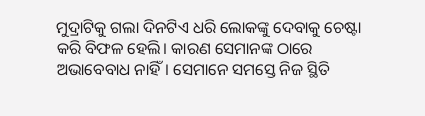ମୁଦ୍ରାଟିକୁ ଗଲା ଦିନଟିଏ ଧରି ଲୋକଙ୍କୁ ଦେବାକୁ ଚେଷ୍ଟା କରି ବିଫଳ ହେଲି। କାରଣ ସେମାନଙ୍କ ଠାରେ ଅଭାବେବାଧ ନାହିଁ। ସେମାନେ ସମସ୍ତେ ନିଜ ସ୍ଥିତି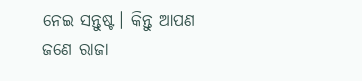ନେଇ ସନ୍ତୁଷ୍ଟ। କିନ୍ତୁ ଆପଣ ଜଣେ ରାଜା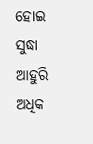ହୋଇ ସୁଦ୍ଧା ଆହୁରି ଅଧିକ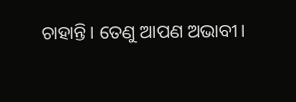ଚାହାନ୍ତି। ତେଣୁ ଆପଣ ଅଭାବୀ।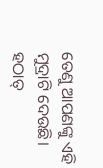ତେଣୁ ଆପଣଙ୍କୁ ଏହି ମୁଦ୍ରାଟି ଦେଉଛି।
ହଠାତ୍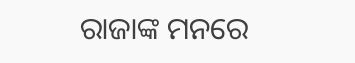ରାଜାଙ୍କ ମନରେ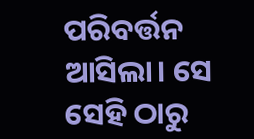ପରିବର୍ତ୍ତନ ଆସିଲା। ସେ ସେହି ଠାରୁ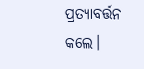ପ୍ରତ୍ୟାବର୍ତ୍ତନ କଲେ।